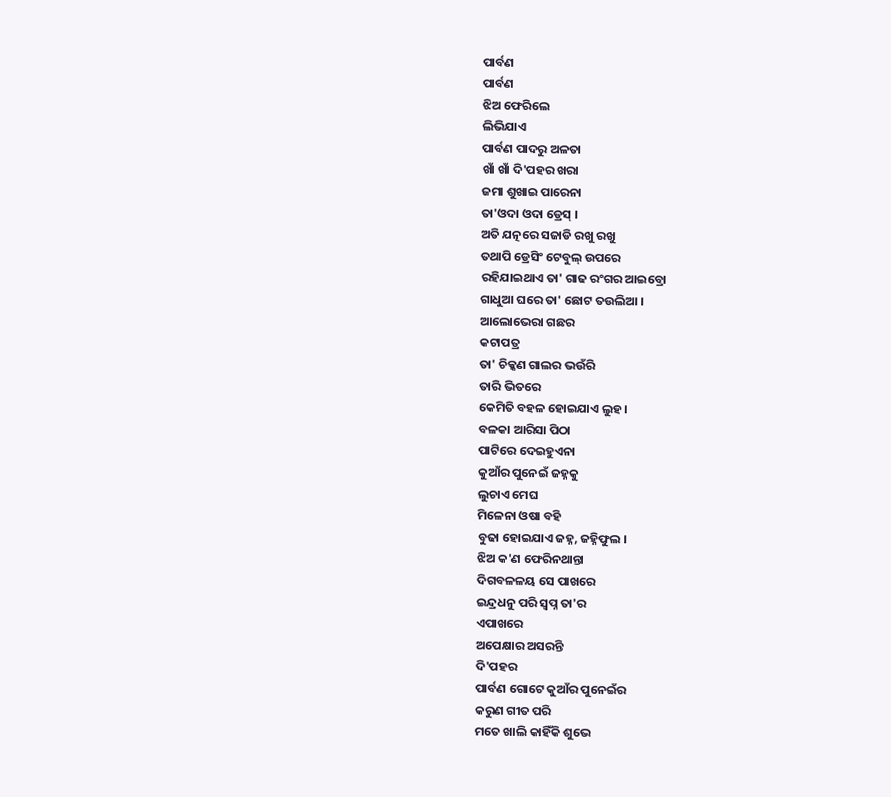ପାର୍ବଣ
ପାର୍ବଣ
ଝିଅ ଫେରିଲେ
ଲିଭିଯାଏ
ପାର୍ବଣ ପାଦରୁ ଅଳତା
ଖାଁ ଖାଁ ଦି'ପହର ଖରା
ଜମା ଶୁଖାଇ ପାରେନା
ତା'ଓଦା ଓଦା ଡ୍ରେସ୍ ।
ଅତି ଯତ୍ନରେ ସଜାଡି ରଖୁ ରଖୁ
ତଥାପି ଡ୍ରେସିଂ ଟେବୁଲ୍ ଉପରେ
ରହିଯାଇଥାଏ ତା' ଗାଢ ରଂଗର ଆଇବ୍ରୋ
ଗାଧୁଆ ଘରେ ତା' ଛୋଟ ତଉଲିଆ ।
ଆଲୋଭେରା ଗଛର
କଟାପତ୍ର
ତା' ଚିକ୍କଣ ଗାଲର ଭଉଁରି
ତାରି ଭିତରେ
କେମିତି ବହଳ ହୋଇଯାଏ ଲୁହ ।
ବଳକା ଆରିସା ପିଠା
ପାଟିରେ ଦେଇହୁଏନା
କୁଆଁର ପୁନେଇଁ ଜହ୍ନକୁ
ଲୁଚାଏ ମେଘ
ମିଳେନା ଓଷା ବହି
ବୁଢା ହୋଇଯାଏ ଜହ୍ନ, ଜହ୍ନିଫୁଲ ।
ଝିଅ କ'ଣ ଫେରିନଥାନ୍ତା
ଦିଗବଳଳୟ ସେ ପାଖରେ
ଇନ୍ଦ୍ରଧନୁ ପରି ସ୍ଵପ୍ନ ତା'ର
ଏପାଖରେ
ଅପେକ୍ଷାର ଅସରନ୍ତି
ଦି'ପହର
ପାର୍ବଣ ଗୋଟେ କୁଆଁର ପୁନେଇଁର
କରୁଣ ଗୀତ ପରି
ମତେ ଖାଲି କାହିଁକି ଶୁଭେ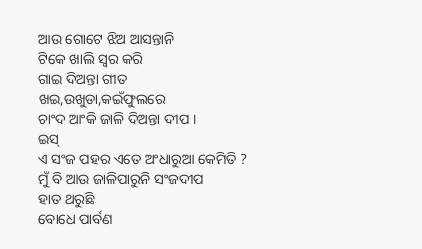ଆଉ ଗୋଟେ ଝିଅ ଆସନ୍ତାନି
ଟିକେ ଖାଲି ସ୍ଵର କରି
ଗାଇ ଦିଅନ୍ତା ଗୀତ
ଖଇ,ଉଖୁଡା,କଇଁଫୁଲରେ
ଚାଂଦ ଆଂକି ଜାଳି ଦିଅନ୍ତା ଦୀପ ।
ଇସ୍
ଏ ସଂଜ ପହର ଏତେ ଅଂଧାରୁଆ କେମିତି ?
ମୁଁ ବି ଆଉ ଜାଳିପାରୁନି ସଂଜଦୀପ
ହାତ ଥରୁଛି
ବୋଧେ ପାର୍ବଣ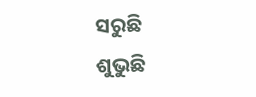ସରୁଛି
ଶୁଭୁଛି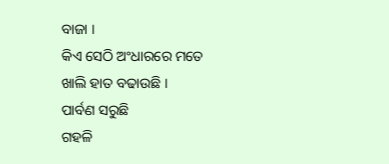ବାଜା ।
କିଏ ସେଠି ଅଂଧାରରେ ମତେ
ଖାଲି ହାତ ବଢାଉଛି ।
ପାର୍ବଣ ସରୁଛି
ଗହଳି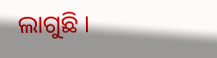ଲାଗୁଛି ।